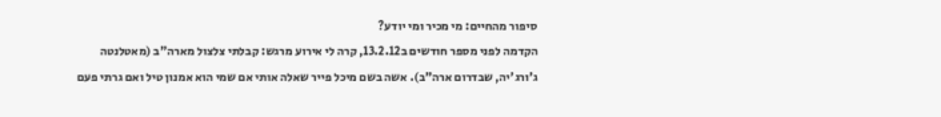סיפור מהחיים: מי מכיר ומי יודע?
הקדמה לפני מספר חודשים ב13.2.12, קרה לי אירוע מרגש: קבלתי צלצול מארה"ב (מאטלנטה ג'ורג'יה, שבדרום ארה"ב). אשה בשם מיכל פייר שאלה אותי אם שמי הוא אמנון טיל ואם גרתי פעם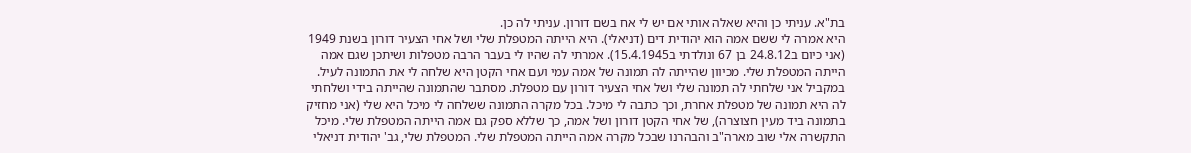בת"א. עניתי כן והיא שאלה אותי אם יש לי אח בשם דורון. עניתי לה כן.
היא אמרה לי ששם אמה הוא יהודית דים (דניאלי). היא הייתה המטפלת שלי ושל אחי הצעיר דורון בשנת 1949 (אני כיום ב24.8.12 בן 67 ונולדתי ב15.4.1945). אמרתי לה שהיו לי בעבר הרבה מטפלות ושיתכן שגם אמה הייתה המטפלת שלי. מכיוון שהייתה לה תמונה של אמה עמי ועם אחי הקטן היא שלחה לי את התמונה לעיל. במקביל אני שלחתי לה תמונה שלי ושל אחי הצעיר דורון עם מטפלת. מסתבר שהתמונה שהייתה בידי ושלחתי לה היא תמונה של מטפלת אחרת, וכך כתבה לי מיכל. בכל מקרה התמונה ששלחה לי מיכל היא שלי (אני מחזיק בתמונה ביד מעין חצוצרה), של אחי הקטן דורון ושל אמה, כך שללא ספק גם אמה הייתה המטפלת שלי. מיכל התקשרה אלי שוב מארה"ב והבהרנו שבכל מקרה אמה הייתה המטפלת שלי. המטפלת שלי, גב' יהודית דניאלי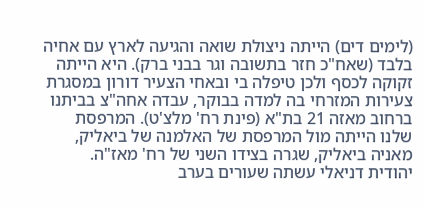(לימים דים) הייתה ניצולת שואה והגיעה לארץ עם אחיה בלבד (שאח"כ חזר בתשובה וגר בבני ברק). היא הייתה זקוקה לכסף ולכן טיפלה בי ובאחי הצעיר דורון במסגרת צעירות המזרחי בה למדה בבוקר, עבדה אחה"צ בביתנו ברחוב מאזה 21 בת"א (פינת רח' מלצ'ט). המרפסת שלנו הייתה מול המרפסת של האלמנה של ביאליק, מאניה ביאליק, שגרה בצידו השני של רח' מאז"ה. יהודית דניאלי עשתה שעורים בערב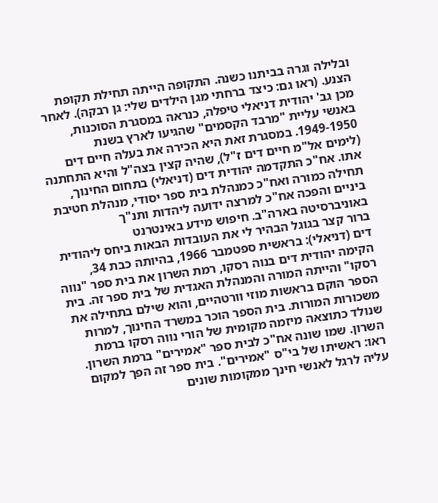ובלילה וגרה בביתנו כשנה. התקופה הייתה תחילת תקופת הצנע. (ראו גם: כיצד ברחתי מגן הילדים שלי: גן רבקה). לאחר מכן גב' יהודית דניאלי טיפלה, כנראה במסגרת הסוכנות, באנשי עליית "מרבד הקסמים" שהגיעו לארץ בשנת 1949-1950. במסגרת זאת היא הכירה את בעלה חיים דים (לימים אל"מ חיים דים ז"ל), שהיה קצין בצה"ל והיא התחתנה אתו. אח"כ התקדמה יהודית דים (דניאלי) בתחום החינוך, תחילה כמורה ואח"כ כמנהלת בית ספר יסודי, מנהלת חטיבת ביניים והפכה אח"כ למרצה ידועה ליהדות ותנ"ך באוניברסיטה בארה"ב. חיפוש מידע באינטרנט
ברור קצר בגוגל הבהיר לי את העובדות הבאות ביחס ליהודית דים (דניאלי): בראשית ספטמבר 1966, בהיותה כבת 34, הקימה יהודית דים בנוה רסקו, רמת השרון את בית ספר "נווה רסקו" והייתה המורה והמנהלת האגדית של בית ספר זה. בית הספר הוקם בראשות מוזי וורטהיים, והוא שילם בתחילה את משכורות המורות. בית הספר הוכר במשרד החינוך, למרות שנולד כתוצאה מיזמה מקומית של הורי נווה רסקו ברמת השרון. שמו שונה אח"כ לבית ספר "אמירים" ברמת השרון. ראו: ראשיתו של בי"ס "אמירים". בית ספר זה הפך למקום עליה לרגל לאנשי חינך ממקומות שונים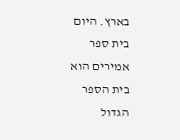בארץ. היום בית ספר אמירים הוא בית הספר הגדול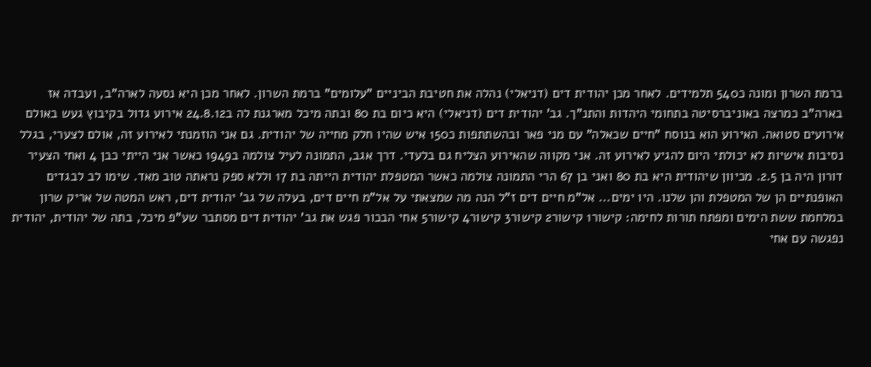ברמת השרון ומונה כ540 תלמידים. לאחר מכן יהודית דים (דניאלי) נהלה את חטיבת הביניים "עלומים" ברמת השרון. לאחר מכן היא נסעה לארה"ב, ועבדה אז בארה"ב כמרצה באוניברסיטה בתחומי היהדות והתנ"ך. גב' יהודית דים (דניאלי) היא כיום בת 80 ובתה מיכל מארגנת לה ב24.8.12 אירוע גדול בקיבוץ געש באולם אירועים סטואה. האירוע הוא בנוסח "חיים שכאלה" עם מני פאר ובהשתתפות כ150 איש שהיו חלק מחייה של יהודית. גם אני הוזמנתי לאירוע זה, אולם לצערי, בגלל נסיבות אישיות לא יכולתי היום להגיע לאירוע זה. אני מקווה שהאירוע הצליח גם בלעדי. דרך אגב, התמונה לעיל צולמה ב1949 כאשר אני הייתי כבן 4 ואחי הצעיר דורון היה בן 2.5. מכיוון שיהודית היא בת 80 ואני בן 67 הרי התמונה צולמה כאשר המטפלת יהודית הייתה בת 17 וללא ספק נראתה טוב מאד. שימו לב לבגדים האופנתיים הן של המטפלת והן שלנו. היו ימים... אל"מ חיים דים ז"ל הנה מה שמצאתי על אל"מ חיים דים, בעלה של גב' יהודית דים, ראש המטה של אריק שרון במלחמת ששת הימים ומפתח תורות לחימה: קישור1 קישור2 קישור3 קישור4 קישור5 אחי הבכור פגש את גב' יהודית דים מסתבר שע"פ מיכל, בתה של יהודית, יהודית נפגשה עם אחי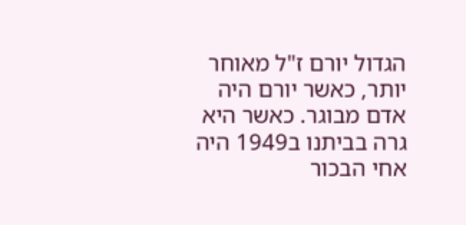הגדול יורם ז"ל מאוחר יותר, כאשר יורם היה אדם מבוגר. כאשר היא גרה בביתנו ב1949 היה אחי הבכור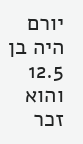יורם היה בן 12.5 והוא זכר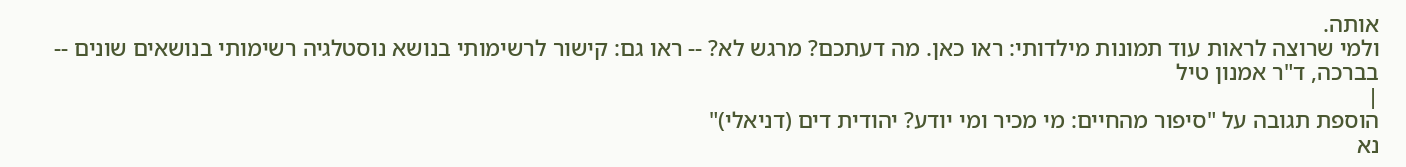אותה.
ולמי שרוצה לראות עוד תמונות מילדותי: ראו כאן. מה דעתכם? מרגש לא? -- ראו גם: קישור לרשימותי בנושא נוסטלגיה רשימותי בנושאים שונים -- בברכה, ד"ר אמנון טיל
|
הוספת תגובה על "סיפור מהחיים: מי מכיר ומי יודע? יהודית דים (דניאלי)"
נא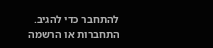להתחבר כדי להגיב.
התחברות או הרשמה